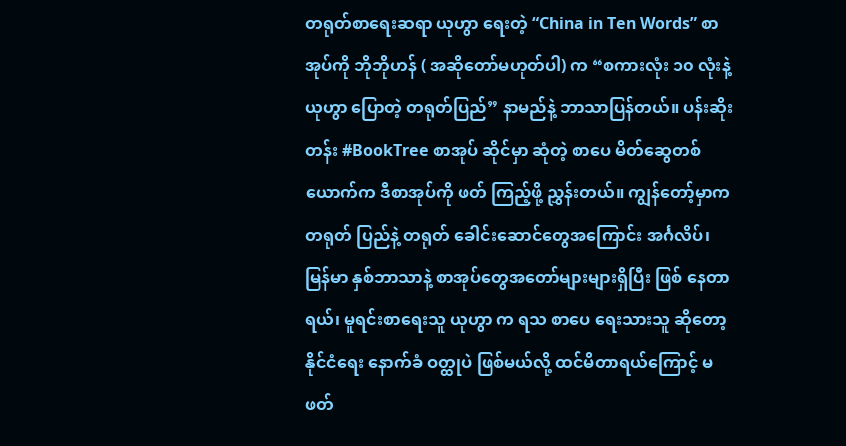တရုတ်စာရေးဆရာ ယုဟွာ ရေးတဲ့ “China in Ten Words” စာအုပ်ကို ဘိုဘိုဟန် ( အဆိုတော်မဟုတ်ပါ) က “စကားလုံး ၁၀ လုံးနဲ့ ယုဟွာ ပြောတဲ့ တရုတ်ပြည်” နာမည်နဲ့ ဘာသာပြန်တယ်။ ပန်းဆိုးတန်း #BookTree စာအုပ် ဆိုင်မှာ ဆုံတဲ့ စာပေ မိတ်ဆွေတစ်ယောက်က ဒီစာအုပ်ကို ဖတ် ကြည့်ဖို့ ညွှန်းတယ်။ ကျွန်တော့်မှာက တရုတ် ပြည်နဲ့ တရုတ် ခေါင်းဆောင်တွေအကြောင်း အင်္ဂလိပ်၊ မြန်မာ နှစ်ဘာသာနဲ့ စာအုပ်တွေအတော်များများရှိပြီး ဖြစ် နေတာရယ်၊ မူရင်းစာရေးသူ ယုဟွာ က ရသ စာပေ ရေးသားသူ ဆိုတော့ နိုင်ငံရေး နောက်ခံ ဝတ္ထုပဲ ဖြစ်မယ်လို့ ထင်မိတာရယ်ကြောင့် မဖတ်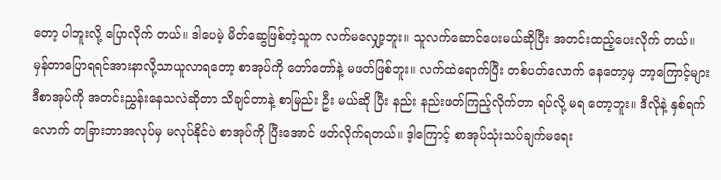တော့ ပါဘူးလို့ ပြောလိုက် တယ်။ ဒါပေမဲ့ မိတ်ဆွေဖြစ်တဲ့သူက လက်မလျှော့ဘူး။ သူလက်ဆောင်ပေးမယ်ဆိုပြီး အတင်းထည့်ပေးလိုက် တယ်။
မှန်တာပြောရရင်အားနာလို့သာယူလာရတော့ စာအုပ်ကို တော်တော်နဲ့ မဖတ်ဖြစ်ဘူး။ လက်ထဲရောက်ပြီး တစ်ပတ်လောက် နေတော့မှ ဘာ့ကြောင့်များ ဒီစာအုပ်ကို အတင်းညွှန်းနေသလဲဆိုတာ သိချင်တာနဲ့ စာမြည်း ဦး မယ်ဆို ပြီး နည်း နည်းဖတ်ကြည့်လိုက်တာ ရပ်လို့ မရ တော့ဘူး။ ဒီလိုနဲ့ နှစ်ရက်လောက် တခြားဘာအလုပ်မှ မလုပ်နိုင်ပဲ စာအုပ်ကို ပြီးအောင် ဖတ်လိုက်ရတယ်။ ဒ့ါကြောင့် စာအုပ်သုံးသပ်ချက်မရေး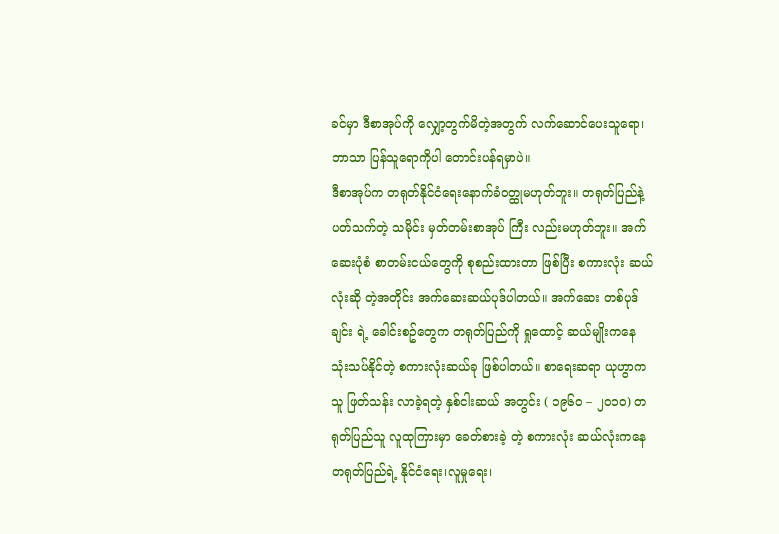ခင်မှာ ဒီစာအုပ်ကို လျှော့တွက်မိတဲ့အတွက် လက်ဆောင်ပေးသူရော၊ ဘာသာ ပြန်သူရောကိုပါ တောင်းပန်ရမှာပဲ။
ဒီစာအုပ်က တရုတ်နိုင်ငံရေးနောက်ခံဝတ္ထုမဟုတ်ဘူး။ တရုတ်ပြည်နဲ့ ပတ်သက်တဲ့ သမိုင်း မှတ်တမ်းစာအုပ် ကြီး လည်းမဟုတ်ဘူး။ အက်ဆေးပုံစံ စာတမ်းငယ်တွေကို စုစည်းထားတာ ဖြစ်ပြီး စကားလုံး ဆယ်လုံးဆို တဲ့အတိုင်း အက်ဆေးဆယ်ပုဒ်ပါတယ်။ အက်ဆေး တစ်ပုဒ် ချင်း ရဲ့ ခေါင်းစဥ်တွေက တရုတ်ပြည်ကို ရှုထောင့် ဆယ်မျိုးကနေ သုံးသပ်နိုင်တဲ့ စကားလုံးဆယ်ခု ဖြစ်ပါတယ်။ စာရေးဆရာ ယုဟွာက သူ ဖြတ်သန်း လာခဲ့ရတဲ့ နှစ်ငါးဆယ် အတွင်း ( ၁၉၆၀ – ၂၀၁၀) တရုတ်ပြည်သူ လူထုကြားမှာ ခေတ်စားခဲ့ တဲ့ စကားလုံး ဆယ်လုံးကနေ တရုတ်ပြည်ရဲ့ နိုင်ငံရေး၊လူမှုရေး၊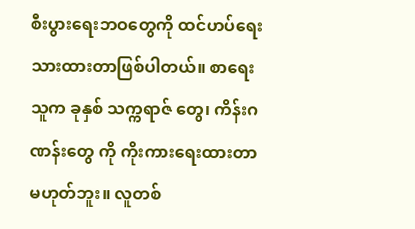စီးပွားရေးဘဝတွေကို ထင်ဟပ်ရေးသားထားတာဖြစ်ပါတယ်။ စာရေးသူက ခုနှစ် သက္ကရာဇ် တွေ၊ ကိန်းဂဏန်းတွေ ကို ကိုးကားရေးထားတာမဟုတ်ဘူး။ လူတစ်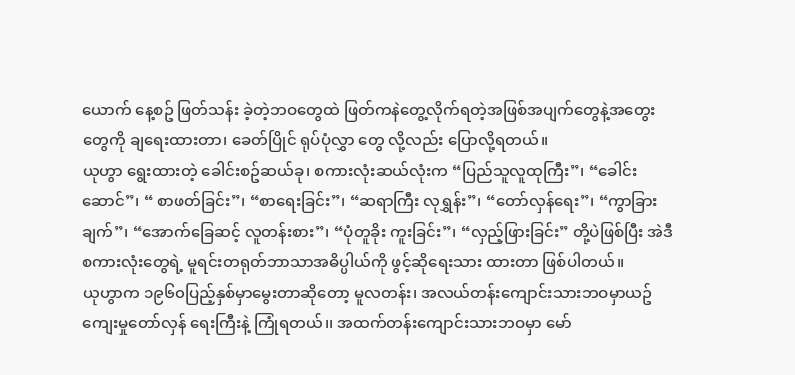ယောက် နေ့စဥ် ဖြတ်သန်း ခဲ့တဲ့ဘဝတွေထဲ ဖြတ်ကနဲတွေ့လိုက်ရတဲ့အဖြစ်အပျက်တွေနဲ့အတွေးတွေကို ချရေးထားတာ၊ ခေတ်ပြိုင် ရုပ်ပုံလွှာ တွေ လို့လည်း ပြောလို့ရတယ်။
ယုဟွာ ရွေးထားတဲ့ ခေါင်းစဥ်ဆယ်ခု၊ စကားလုံးဆယ်လုံးက “ပြည်သူလူထုကြီး”၊ “ခေါင်းဆောင်”၊ “ စာဖတ်ခြင်း”၊ “စာရေးခြင်း”၊ “ဆရာကြီး လုရွှန်း”၊ “တော်လှန်ရေး”၊ “ကွာခြားချက်”၊ “အောက်ခြေဆင့် လူတန်းစား”၊ “ပုံတူခိုး ကူးခြင်း”၊ “လှည့်ဖြားခြင်း” တို့ပဲဖြစ်ပြီး အဲဒီစကားလုံးတွေရဲ့ မူရင်းတရုတ်ဘာသာအဓိပ္ပါယ်ကို ဖွင့်ဆိုရေးသား ထားတာ ဖြစ်ပါတယ်။
ယုဟွာက ၁၉၆၀ပြည့်နှစ်မှာမွေးတာဆိုတော့ မူလတန်း၊ အလယ်တန်းကျောင်းသားဘဝမှာယဥ်ကျေးမှုတော်လှန် ရေးကြီးနဲ့ ကြုံရတယ်၊၊ အထက်တန်းကျောင်းသားဘဝမှာ မော်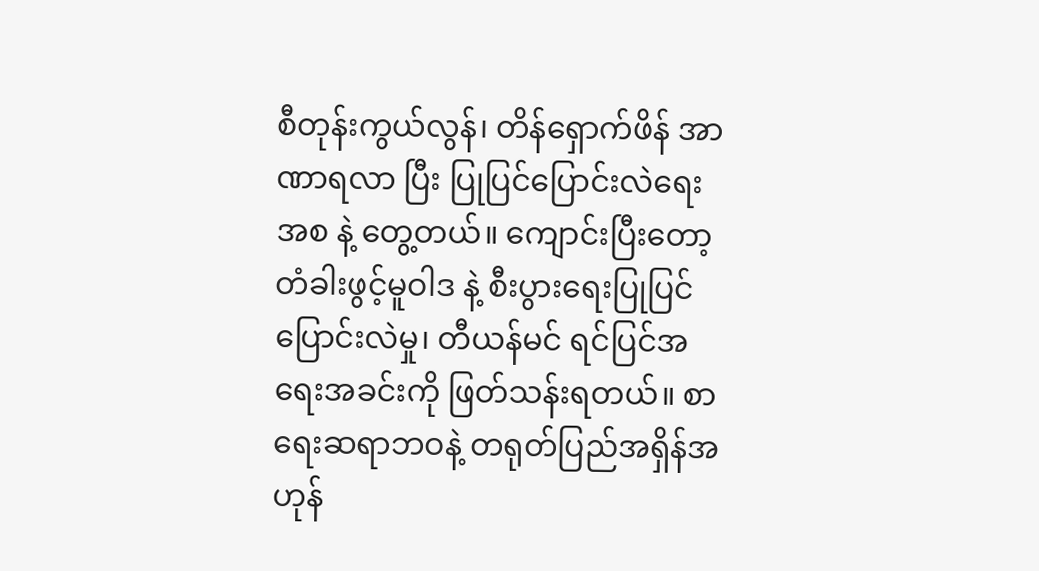စီတုန်းကွယ်လွန်၊ တိန်ရှောက်ဖိန် အာဏာရလာ ပြီး ပြုပြင်ပြောင်းလဲရေးအစ နဲ့ တွေ့တယ်။ ကျောင်းပြီးတော့ တံခါးဖွင့်မူဝါဒ နဲ့ စီးပွားရေးပြုပြင်ပြောင်းလဲမှု၊ တီယန်မင် ရင်ပြင်အရေးအခင်းကို ဖြတ်သန်းရတယ်။ စာရေးဆရာဘဝနဲ့ တရုတ်ပြည်အရှိန်အဟုန်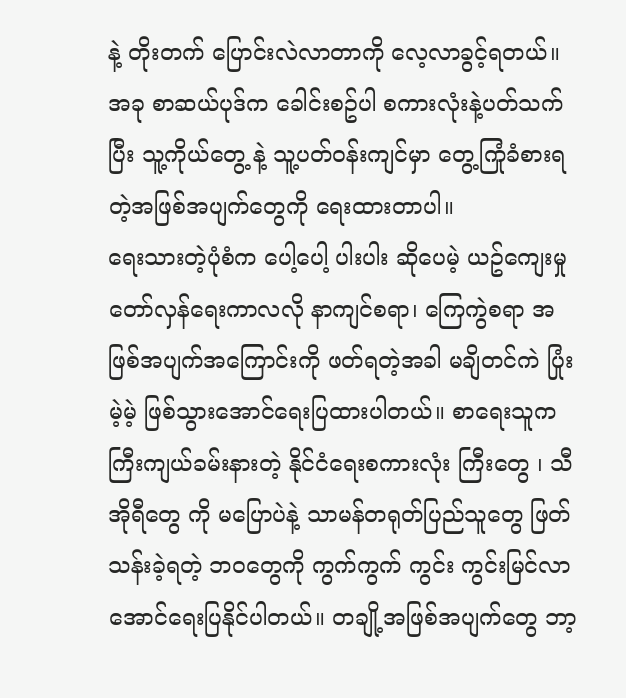နဲ့ တိုးတက် ပြောင်းလဲလာတာကို လေ့လာခွင့်ရတယ်။ အခု စာဆယ်ပုဒ်က ခေါင်းစဥ်ပါ စကားလုံးနဲ့ပတ်သက်ပြီး သူ့ကိုယ်တွေ့ နဲ့ သူ့ပတ်ဝန်းကျင်မှာ တွေ့ကြုံခံစားရတဲ့အဖြစ်အပျက်တွေကို ရေးထားတာပါ။
ရေးသားတဲ့ပုံစံက ပေါ့ပေါ့ ပါးပါး ဆိုပေမဲ့ ယဥ်ကျေးမှုတော်လှန်ရေးကာလလို နာကျင်စရာ၊ ကြေကွဲစရာ အဖြစ်အပျက်အကြောင်းကို ဖတ်ရတဲ့အခါ မချိတင်ကဲ ပြုံးမဲ့မဲ့ ဖြစ်သွားအောင်ရေးပြထားပါတယ်။ စာရေးသူက ကြီးကျယ်ခမ်းနားတဲ့ နိုင်ငံရေးစကားလုံး ကြီးတွေ ၊ သီအိုရီတွေ ကို မပြောပဲနဲ့ သာမန်တရုတ်ပြည်သူတွေ ဖြတ်သန်းခဲ့ရတဲ့ ဘဝတွေကို ကွက်ကွက် ကွင်း ကွင်းမြင်လာအောင်ရေးပြနိုင်ပါတယ်။ တချို့အဖြစ်အပျက်တွေ ဘာ့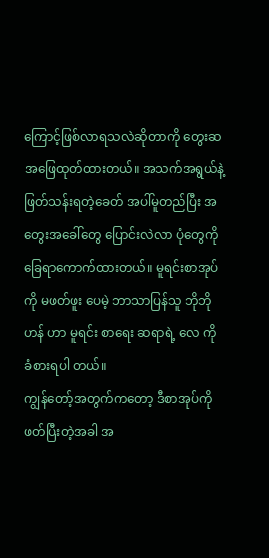ကြောင့်ဖြစ်လာရသလဲဆိုတာကို တွေးဆ အဖြေထုတ်ထားတယ်။ အသက်အရွယ်နဲ့ ဖြတ်သန်းရတဲ့ခေတ် အပါ်မူတည်ပြီး အတွေးအခေါ်တွေ ပြောင်းလဲလာ ပုံတွေကို ခြေရာကောက်ထားတယ်။ မူရင်းစာအုပ်ကို မဖတ်ဖူး ပေမဲ့ ဘာသာပြန်သူ ဘိုဘိုဟန် ဟာ မူရင်း စာရေး ဆရာရဲ့ လေ ကို ခံစားရပါ တယ်။
ကျွန်တော့်အတွက်ကတော့ ဒီစာအုပ်ကို ဖတ်ပြီးတဲ့အခါ အ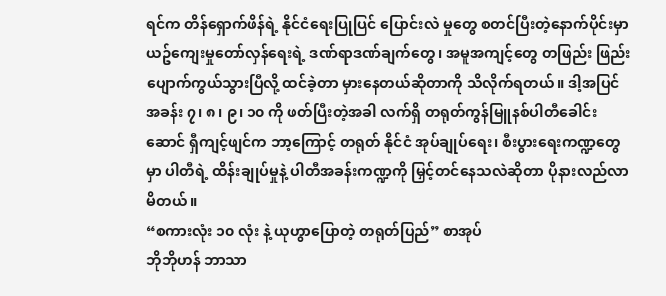ရင်က တိန်ရှောက်ဖိန်ရဲ့ နိုင်ငံရေးပြုပြင် ပြောင်းလဲ မှုတွေ စတင်ပြီးတဲ့နောက်ပိုင်းမှာ ယဥ်ကျေးမှုတော်လှန်ရေးရဲ့ ဒဏ်ရာဒဏ်ချက်တွေ၊ အမူအကျင့်တွေ တဖြည်း ဖြည်းပျောက်ကွယ်သွားပြီလို့ ထင်ခဲ့တာ မှားနေတယ်ဆိုတာကို သိလိုက်ရတယ်။ ဒါ့အပြင် အခန်း ၇၊ ၈၊ ၉၊ ၁၀ ကို ဖတ်ပြီးတဲ့အခါ လက်ရှိ တရုတ်ကွန်မြူနစ်ပါတီခေါင်းဆောင် ရှီကျင့်ဖျင်က ဘာ့ကြောင့် တရုတ် နိုင်ငံ အုပ်ချုပ်ရေး၊ စီးပွားရေးကဏ္ဍတွေမှာ ပါတီရဲ့ ထိန်းချုပ်မှုနဲ့ ပါတီအခန်းကဏ္ဍကို မြှင့်တင်နေသလဲဆိုတာ ပိုနားလည်လာမိတယ်။
“စကားလုံး ၁၀ လုံး နဲ့ ယုဟွာပြောတဲ့ တရုတ်ပြည်” စာအုပ်
ဘိုဘိုဟန် ဘာသာ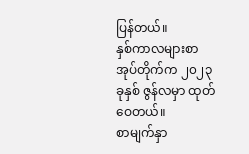ပြန်တယ်။
နှစ်ကာလများစာအုပ်တိုက်က ၂၀၂၃ ခုနှစ် ဇွန်လမှာ ထုတ်ဝေတယ်။
စာမျက်နှာ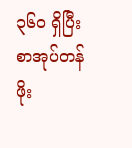၃၆၀ ရှိပြီး စာအုပ်တန်ဖိုး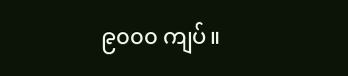၉၀၀၀ ကျပ်။